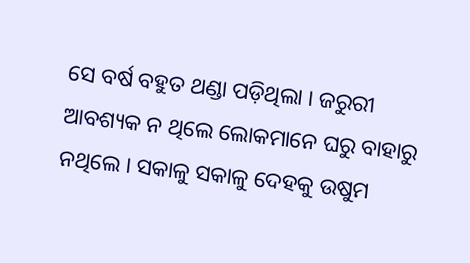ସେ ବର୍ଷ ବହୁତ ଥଣ୍ଡା ପଡ଼ିଥିଲା । ଜରୁରୀ ଆବଶ୍ୟକ ନ ଥିଲେ ଲୋକମାନେ ଘରୁ ବାହାରୁ ନଥିଲେ । ସକାଳୁ ସକାଳୁ ଦେହକୁ ଉଷୁମ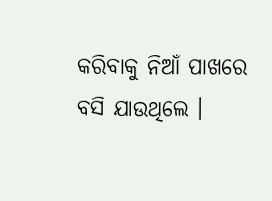କରିବାକୁ ନିଆଁ ପାଖରେ ବସି ଯାଉଥିଲେ ।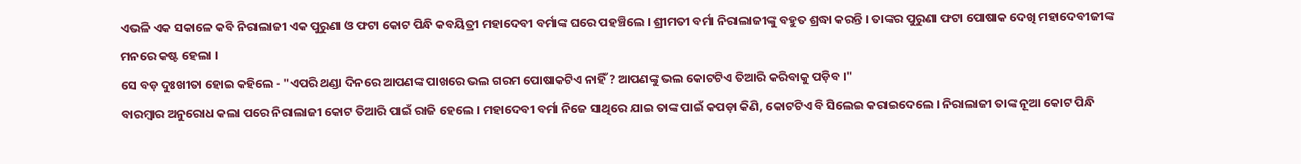ଏଭଳି ଏକ ସକାଳେ କବି ନିରାଲାଜୀ ଏକ ପୁରୁଣା ଓ ଫଟା କୋଟ ପିନ୍ଧି କବୟିତ୍ରୀ ମହାଦେବୀ ବର୍ମାଙ୍କ ଘରେ ପହଞ୍ଚିଲେ । ଶ୍ରୀମତୀ ବର୍ମା ନିରାଲାଜୀଙ୍କୁ ବହୁତ ଶ୍ରଦ୍ଧା କରନ୍ତି । ତାଙ୍କର ପୁରୁଣା ଫଟା ପୋଷାକ ଦେଖି ମହାଦେବୀଜୀଙ୍କ ମନରେ କଷ୍ଟ ହେଲା ।
ସେ ବଡ଼ ଦୁଃଖୀତା ହୋଇ କହିଲେ - "ଏପରି ଥଣ୍ଡା ଦିନରେ ଆପଣଙ୍କ ପାଖରେ ଭଲ ଗରମ ପୋଷାକଟିଏ ନାହିଁ ? ଆପଣଙ୍କୁ ଭଲ କୋଟଟିଏ ତିଆରି କରିବାକୁ ପଡ଼ିବ ।"
ବାରମ୍ବାର ଅନୁରୋଧ କଲା ପରେ ନିରାଲାଜୀ କୋଟ ତିଆରି ପାଇଁ ରାଜି ହେଲେ । ମହାଦେବୀ ବର୍ମା ନିଜେ ସାଥିରେ ଯାଇ ତାଙ୍କ ପାଇଁ କପଡ଼ା କିଣି, କୋଟଟିଏ ବି ସିଲେଇ କରାଇଦେଲେ । ନିରାଲାଜୀ ତାଙ୍କ ନୂଆ କୋଟ ପିନ୍ଧି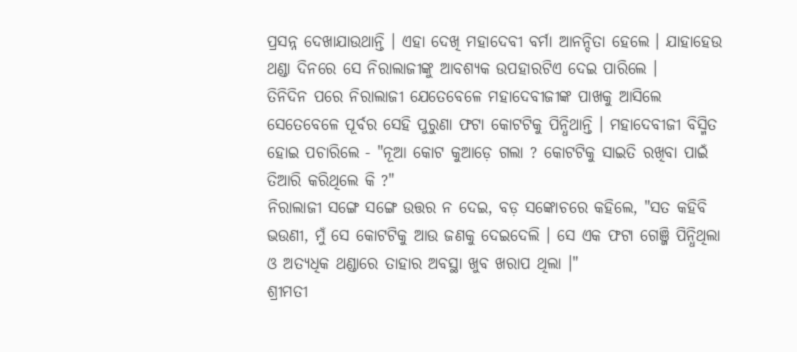ପ୍ରସନ୍ନ ଦେଖାଯାଉଥାନ୍ତି । ଏହା ଦେଖି ମହାଦେବୀ ବର୍ମା ଆନନ୍ଦିତା ହେଲେ । ଯାହାହେଉ ଥଣ୍ଡା ଦିନରେ ସେ ନିରାଲାଜୀଙ୍କୁ ଆବଶ୍ୟକ ଉପହାରଟିଏ ଦେଇ ପାରିଲେ ।
ତିନିଦିନ ପରେ ନିରାଲାଜୀ ଯେତେବେଳେ ମହାଦେବୀଜୀଙ୍କ ପାଖକୁ ଆସିଲେ ସେତେବେଳେ ପୂର୍ବର ସେହି ପୁରୁଣା ଫଟା କୋଟଟିକୁ ପିନ୍ଧିଥାନ୍ତି । ମହାଦେବୀଜୀ ବିସ୍ମିତ ହୋଇ ପଚାରିଲେ - "ନୂଆ କୋଟ କୁଆଡ଼େ ଗଲା ? କୋଟଟିକୁ ସାଇତି ରଖିବା ପାଇଁ ତିଆରି କରିଥିଲେ କି ?"
ନିରାଲାଜୀ ସଙ୍ଗେ ସଙ୍ଗେ ଉତ୍ତର ନ ଦେଇ, ବଡ଼ ସଙ୍କୋଚରେ କହିଲେ, "ସତ କହିବି ଭଉଣୀ, ମୁଁ ସେ କୋଟଟିକୁ ଆଉ ଜଣକୁ ଦେଇଦେଲି । ସେ ଏକ ଫଟା ଗେଞ୍ଜି ପିନ୍ଧିଥିଲା ଓ ଅତ୍ୟଧିକ ଥଣ୍ଡାରେ ତାହାର ଅବସ୍ଥା ଖୁବ ଖରାପ ଥିଲା ।"
ଶ୍ରୀମତୀ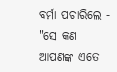ବର୍ମା ପଚାରିଲେ -
"ସେ କଣ ଆପଣଙ୍କ ଏତେ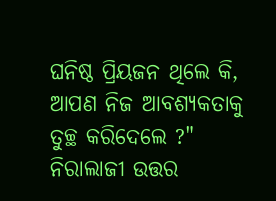ଘନିଷ୍ଠ ପ୍ରିୟଜନ ଥିଲେ କି, ଆପଣ ନିଜ ଆବଶ୍ୟକତାକୁ ତୁଚ୍ଛ କରିଦେଲେ ?"
ନିରାଲାଜୀ ଉତ୍ତର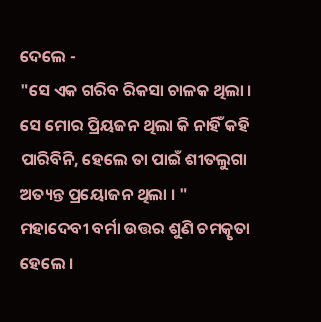ଦେଲେ -
"ସେ ଏକ ଗରିବ ରିକସା ଚାଳକ ଥିଲା । ସେ ମୋର ପ୍ରିୟଜନ ଥିଲା କି ନାହିଁ କହି ପାରିବିନି, ହେଲେ ତା ପାଇଁ ଶୀତଲୁଗା ଅତ୍ୟନ୍ତ ପ୍ରୟୋଜନ ଥିଲା । "
ମହାଦେବୀ ବର୍ମା ଉତ୍ତର ଶୁଣି ଚମତ୍କୃତା ହେଲେ ।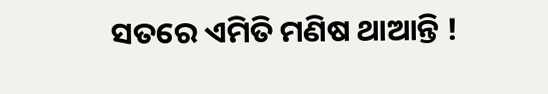ସତରେ ଏମିତି ମଣିଷ ଥାଆନ୍ତି !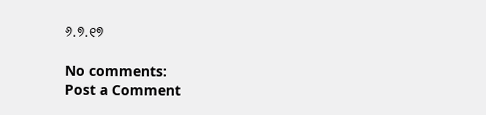୬.୭.୧୭

No comments:
Post a Comment